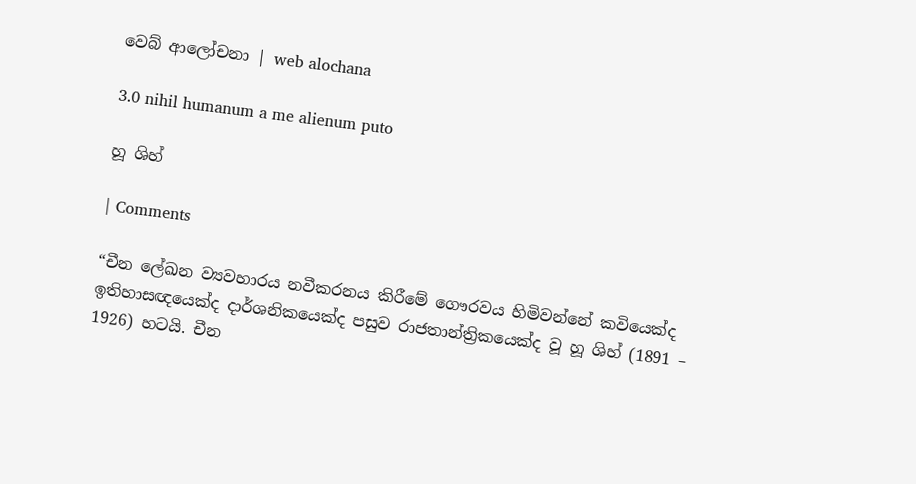වෙබ් ආලෝචනා | web alochana

3.0 nihil humanum a me alienum puto

හූ ශිහ්

| Comments

“චීන ලේඛන ව්‍යවහාරය නවීකරනය කිරීමේ ගෞරවය හිමිවන්නේ කවියෙක්ද ඉතිහාසඥයෙක්ද දාර්ශනිකයෙක්ද පසුව රාජතාන්ත්‍රිකයෙක්ද වූ හූ ශිහ් (1891 – 1926) හටයි. චීන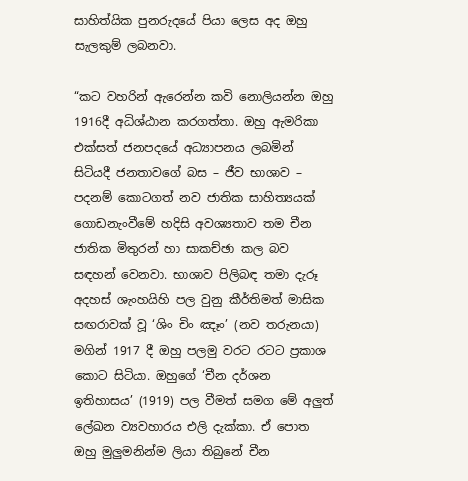සාහිත්යික පුනරුදයේ පියා ලෙස අද ඔහු සැලකුම් ලබනවා.

“කට වහරින් ඇරෙන්න කවි නොලියන්න ඔහු 1916දී අධිශ්ඨාන කරගත්තා. ඔහු ඇමරිකා එක්සත් ජනපදයේ අධ්‍යාපනය ලබමින් සිටියදී ජනතාවගේ බස – ජීව භාශාව – පදනම් කොටගත් නව ජාතික සාහිත්‍යයක් ගොඩනැංවීමේ හදිසි අවශ්‍යතාව තම චීන ජාතික මිතුරන් හා සාකච්ඡා කල බව සඳහන් වෙනවා. භාශාව පිලිබඳ තමා දැරූ අදහස් ශැංහයිහි පල වුනු කීර්තිමත් මාසික සඟරාවක් වූ ‘ශිං චිං ඤෑං’ (නව තරුනයා) මගින් 1917 දී ඔහු පලමු වරට රටට ප්‍රකාශ කොට සිටියා. ඔහුගේ ‘චීන දර්ශන ඉතිහාසය’ (1919) පල වීමත් සමග මේ අලුත් ලේඛන ව්‍යවහාරය එලි දැක්කා. ඒ පොත ඔහු මුලුමනින්ම ලියා තිබුනේ චීන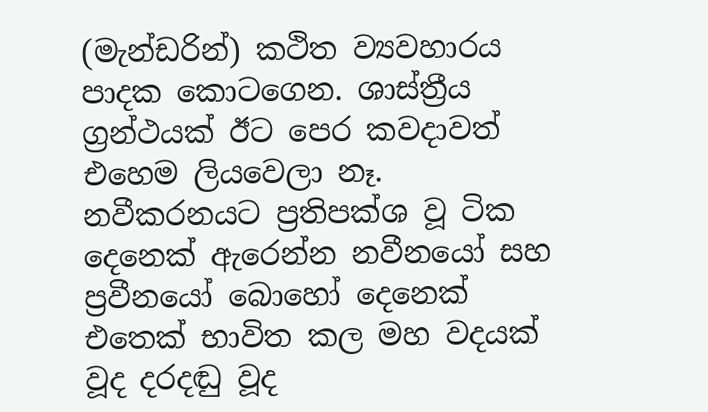(මැන්ඩරින්) කථිත ව්‍යවහාරය පාදක කොටගෙන. ශාස්ත්‍රීය ග්‍රන්ථයක් ඊට පෙර කවදාවත් එහෙම ලියවෙලා නෑ. නවීකරනයට ප්‍රතිපක්ශ වූ ටික දෙනෙක් ඇරෙන්න නවීනයෝ සහ ප්‍රවීනයෝ බොහෝ දෙනෙක් එතෙක් භාවිත කල මහ වදයක් වූද දරදඬු වූද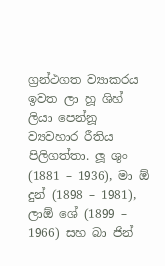ග්‍රන්ථගත ව්‍යාකරය ඉවත ලා හූ ශිහ් ලියා පෙන්නූ ව්‍යවහාර රීතිය පිලිගත්තා. ලූ ශුං (1881 – 1936), මා ඕ දුන් (1898 – 1981), ලාඕ ශේ (1899 – 1966) සහ බා ජින්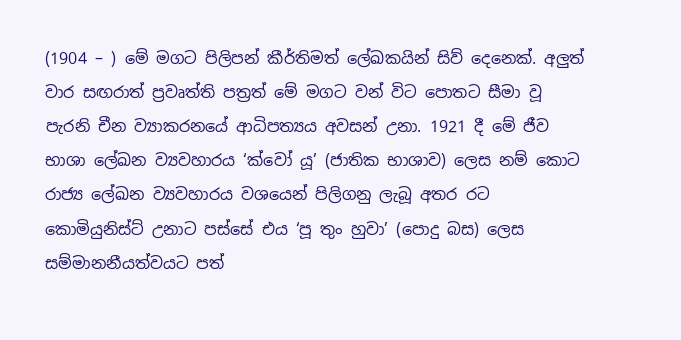(1904 – ) මේ මගට පිලිපන් කීර්තිමත් ලේඛකයින් සිව් දෙනෙක්. අලුත් වාර සඟරාත් ප්‍රවෘත්ති පත්‍රත් මේ මගට වන් විට පොතට සීමා වූ පැරනි චීන ව්‍යාකරනයේ ආධිපත්‍යය අවසන් උනා. 1921 දී මේ ජීව භාශා ලේඛන ව්‍යවහාරය ‘ක්වෝ යූ’ (ජාතික භාශාව) ලෙස නම් කොට රාජ්‍ය ලේඛන ව්‍යවහාරය වශයෙන් පිලිගනු ලැබූ අතර රට කොමියුනිස්ට් උනාට පස්සේ එය ‘පූ තුං හුවා’ (පොදු බස) ලෙස සම්මානනීයත්වයට පත්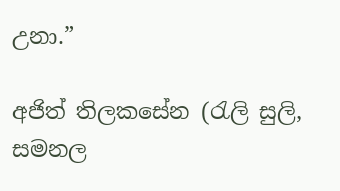උනා.”

අජිත් තිලකසේන (රැලි සුලි, සමනල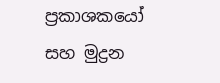ප්‍රකාශකයෝ සහ මුද්‍රන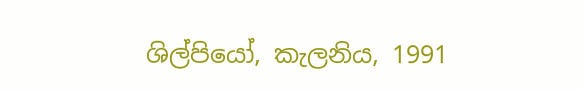ශිල්පියෝ, කැලනිය, 1991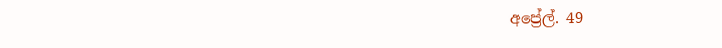අප්‍රේල්. 49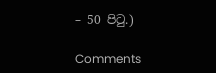– 50 පිටු.)

Comments